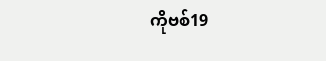ကိုဗစ်19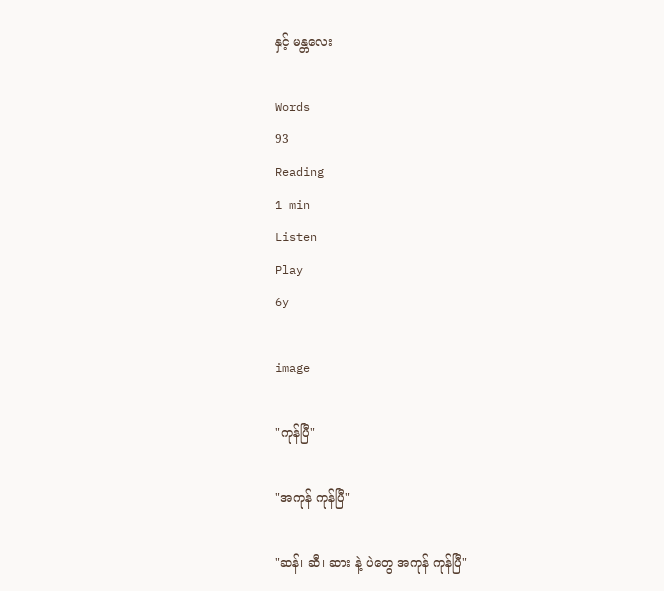နှင့် မန္တလေး

Words
93
Reading
1 min
Listen
Play
6y

image

"ကုန်ပြီ"

"အကုန် ကုန်ပြီ"

"ဆန်၊ ဆီ၊ ဆား နဲ့ ပဲတွေ အကုန် ကုန်ပြီ"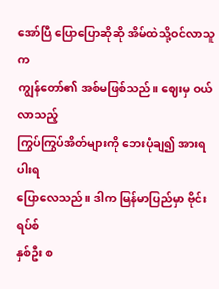အော်ပြီ ပြောပြောဆိုဆို အိမ်ထဲသို့ဝင်လာသူက
ကျွန်တော်၏ အစ်မဖြစ်သည်။ ဈေးမှ ဝယ်လာသည့်
ကြွပ်ကြွပ်အိတ်များကို ဘေးပုံချ၍ အားရပါးရ
ပြောလေသည်။ ဒါက မြန်မာပြည်မှာ ဗိုင်းရပ်စ်
နှစ်ဦး စ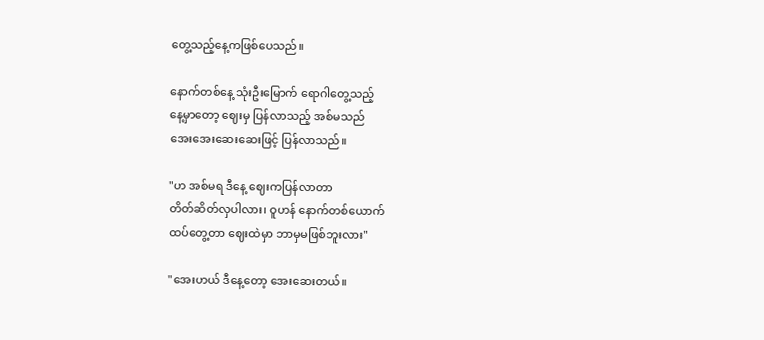တွေ့သည့်နေ့ကဖြစ်ပေသည်။

နောက်တစ်နေ့ သုံးဦးမြောက် ရောဂါတွေ့သည့်
နေ့မှာတော့ ဈေးမှ ပြန်လာသည့် အစ်မသည်
အေးအေးဆေးဆေးဖြင့် ပြန်လာသည်။

"ဟ အစ်မရ ဒီနေ့ ဈေးကပြန်လာတာ
တိတ်ဆိတ်လှပါလား၊ ဝူဟန် နောက်တစ်ယောက်
ထပ်တွေ့တာ ဈေးထဲမှာ ဘာမှမဖြစ်ဘူးလား"

"အေးဟယ် ဒီနေ့တော့ အေး‌ဆေးတယ်။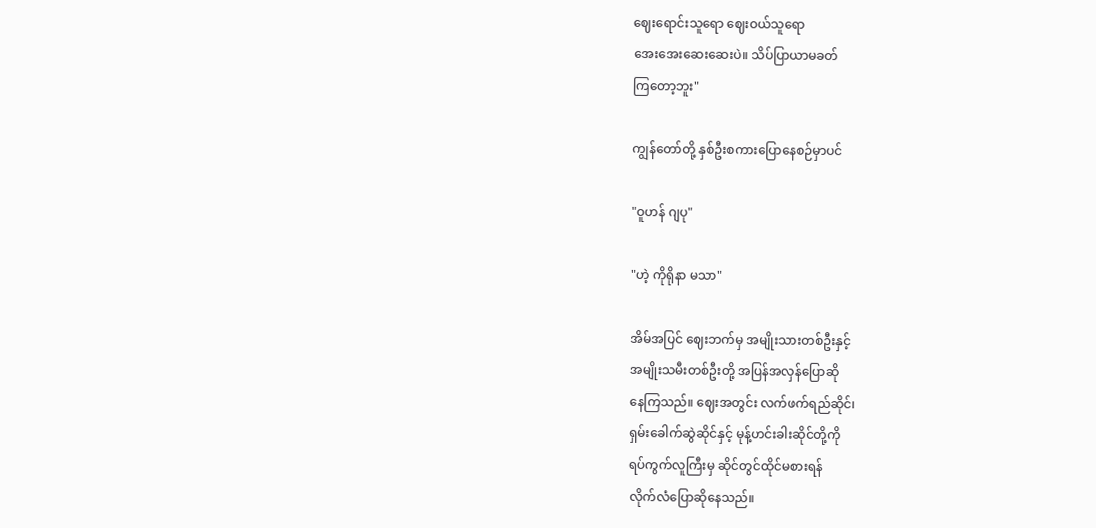ဈေးရောင်းသူရော ဈေးဝယ်သူရော
အေးအေးဆေးဆေးပဲ။ သိပ်ပြာယာမခတ်
ကြတော့ဘူး"

ကျွန်တော်တို့ နှစ်ဦးစကားပြောနေစဉ်မှာပင်

"ဝူဟန် ဂျပု"

"ဟဲ့ ကိုရိုနာ မသာ"

အိမ်အပြင် ဈေးဘက်မှ အမျိုးသားတစ်ဦးနှင့်
အမျိုးသမီးတစ်ဦးတို့ အပြန်အလှန်ပြောဆို
နေကြသည်။ ဈေးအတွင်း လက်ဖက်ရည်ဆိုင်၊
ရှမ်းခေါက်ဆွဲဆိုင်နှင့် မုန့်ဟင်းခါးဆိုင်တို့ကို
ရပ်ကွက်လူကြီးမှ ဆိုင်တွင်ထိုင်မစားရန်
လိုက်လံပြောဆိုနေသည်။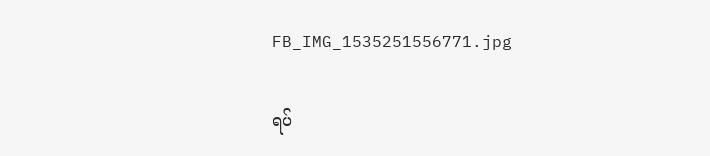FB_IMG_1535251556771.jpg

ရပ်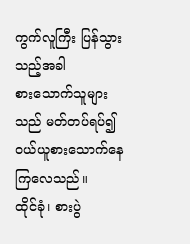ကွက်လူကြီး ပြန်သွားသည့်အခါ
စားသောက်သူများသည် မတ်တပ်ရပ်၍
ဝယ်ယူစားသောက်နေကြလေသည်။
ထိုင်ခုံ၊ စားပွဲ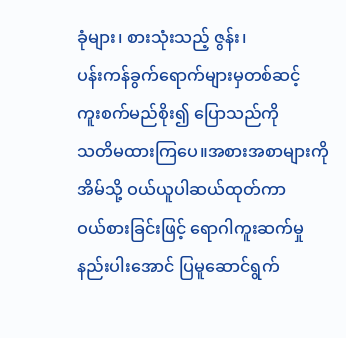ခုံများ၊ စားသုံးသည့် ဇွန်း၊
ပန်းကန်ခွက်ရောက်များမှတစ်ဆင့်
ကူးစက်မည်စိုး၍ ပြောသည်ကို
သတိမထားကြပေ။အစားအစာများကို
အိမ်သို့ ဝယ်ယူပါဆယ်ထုတ်ကာ
ဝယ်စားခြင်းဖြင့် ရောဂါကူးဆက်မှု
နည်းပါးအောင် ပြမူဆောင်ရွက်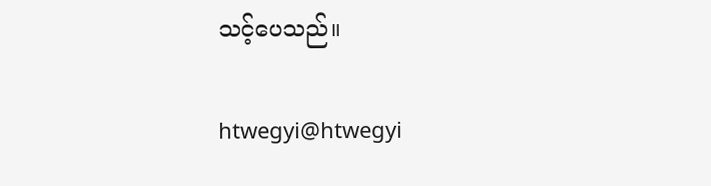သင့်ပေသည်။

htwegyi@htwegyi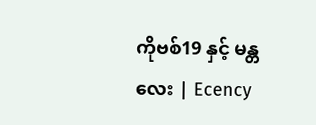ကိုဗစ်19 နှင့် မန္တလေး | Ecency